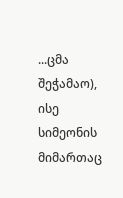...ცმა შეჭამაო), ისე სიმეონის მიმართაც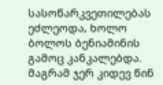სასოწარკვეთილებას ეძლეოდა, ხოლო ბოლოს ბენიამინის გამოც კანკალებდა. მაგრამ ჯერ კიდევ წინ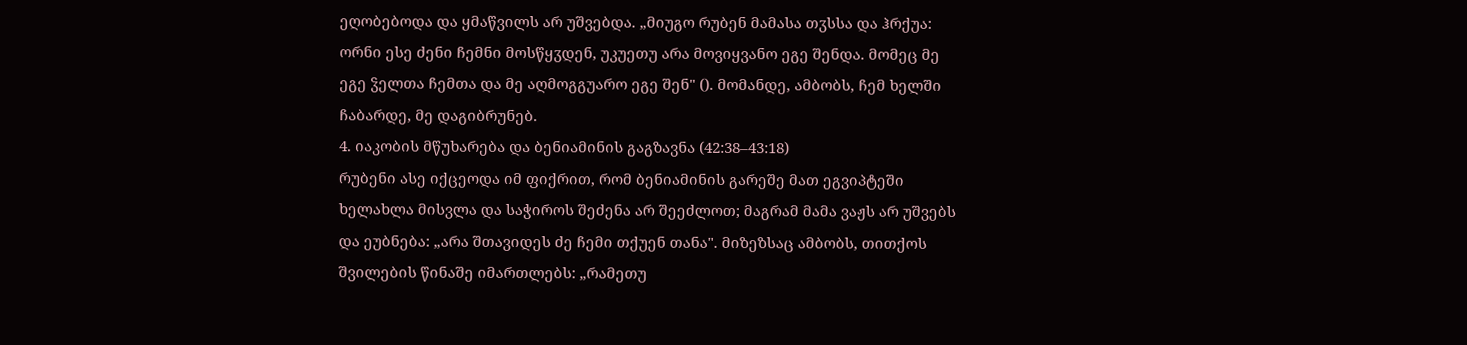ეღობებოდა და ყმაწვილს არ უშვებდა. „მიუგო რუბენ მამასა თჳსსა და ჰრქუა: ორნი ესე ძენი ჩემნი მოსწყჳდენ, უკუეთუ არა მოვიყვანო ეგე შენდა. მომეც მე ეგე ჴელთა ჩემთა და მე აღმოგგუარო ეგე შენ" (). მომანდე, ამბობს, ჩემ ხელში ჩაბარდე, მე დაგიბრუნებ.
4. იაკობის მწუხარება და ბენიამინის გაგზავნა (42:38–43:18)
რუბენი ასე იქცეოდა იმ ფიქრით, რომ ბენიამინის გარეშე მათ ეგვიპტეში ხელახლა მისვლა და საჭიროს შეძენა არ შეეძლოთ; მაგრამ მამა ვაჟს არ უშვებს და ეუბნება: „არა შთავიდეს ძე ჩემი თქუენ თანა". მიზეზსაც ამბობს, თითქოს შვილების წინაშე იმართლებს: „რამეთუ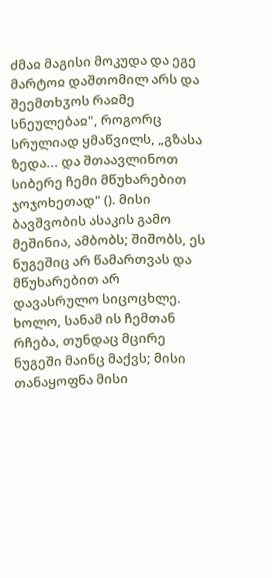ძმაჲ მაგისი მოკუდა და ეგე მარტოჲ დაშთომილ არს და შეემთხჳოს რაჲმე სნეულებაჲ", როგორც სრულიად ყმაწვილს, „გზასა ზედა... და შთაავლინოთ სიბერე ჩემი მწუხარებით ჯოჯოხეთად" (). მისი ბავშვობის ასაკის გამო მეშინია, ამბობს; შიშობს, ეს ნუგეშიც არ წამართვას და მწუხარებით არ დავასრულო სიცოცხლე. ხოლო, სანამ ის ჩემთან რჩება, თუნდაც მცირე ნუგეში მაინც მაქვს; მისი თანაყოფნა მისი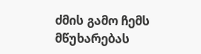ძმის გამო ჩემს მწუხარებას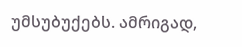უმსუბუქებს. ამრიგად,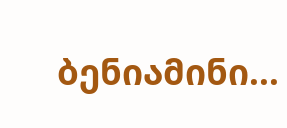ბენიამინი...